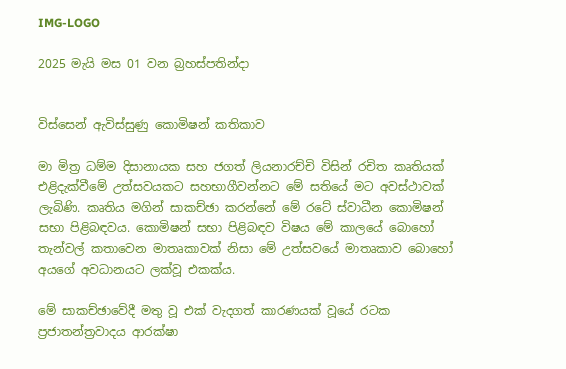IMG-LOGO

2025 මැයි මස 01 වන බ්‍රහස්පතින්දා


විස්සෙන් ඇවිස්සුණු කොමිෂන් කතිකාව

මා මිත්‍ර ධම්ම දිසානායක සහ ජගත් ලියනාරච්චි විසින් රචිත කෘතියක් එළිදැක්වීමේ උත්සවයකට සහභාගීවන්නට මේ සතියේ මට අවස්ථාවක් ලැබිණි. කෘතිය මගින් සාකච්ඡා කරන්නේ මේ රටේ ස්වාධීන කොමිෂන් සභා පිළිබඳවය. කොමිෂන් සභා පිළිබඳව විෂය මේ කාලයේ බොහෝ තැන්වල් කතාවෙන මාතෘකාවක් නිසා මේ උත්සවයේ මාතෘකාව බොහෝ අයගේ අවධානයට ලක්වූ එකක්ය.

මේ සාකච්ඡාවේදී මතු වූ එක් වැදගත් කාරණයක් වූයේ රටක ප්‍රජාතන්ත්‍රවාදය ආරක්ෂා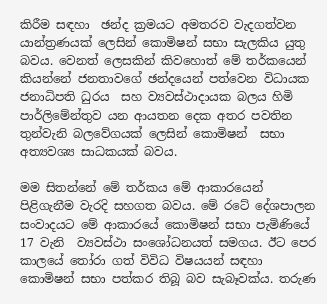කිරීම සඳහා  ඡන්ද ක්‍රමයට අමතරව වැදගත්වන යාන්ත්‍රණයක් ලෙසින් කොමිෂන් සභා සැලකිය යුතු බවය. වෙනත් ලෙසකින් කිවහොත් මේ තර්කයෙන් කියන්නේ ජනතාවගේ ඡන්දයෙන් පත්වෙන විධායක ජනාධිපති ධුරය  සහ ව්‍යවස්ථාදායක බලය හිමි පාර්ලිමේන්තුව යන ආයතන දෙක අතර පවතින  තුන්වැනි බලවේගයක් ලෙසින් කොමිෂන්  සභා අත්‍යවශ්‍ය සාධකයක් බවය.

මම සිතන්නේ මේ තර්කය මේ ආකාරයෙන් පිළිගැනීම වැරදි සහගත බවය. මේ රටේ දේශපාලන සංවාදයට මේ ආකාරයේ කොමිෂන් සභා පැමිණියේ 17 වැනි  ව්‍යවස්ථා සංශෝධනයත් සමගය. ඊට පෙර කාලයේ තෝරා ගත් විවිධ විෂයයන් සඳහා කොමිෂන් සභා පත්කර තිබූ බව සැබෑවක්ය. තරුණ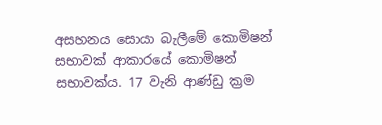අසහනය සොයා බැලීමේ කොමිෂන් සභාවක් ආකාරයේ කොමිෂන් සභාවක්ය. 17 වැනි ආණ්ඩු ක්‍රම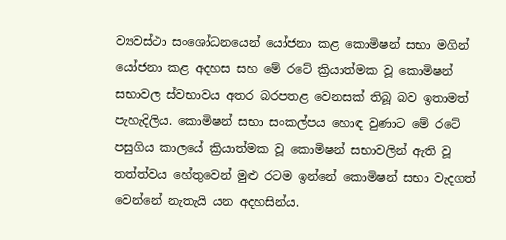ව්‍යවස්ථා සංශෝධනයෙන් යෝජනා කළ කොමිෂන් සභා මගින් යෝජනා කළ අදහස සහ මේ රටේ ක්‍රියාත්මක වූ කොමිෂන් සභාවල ස්වභාවය අතර බරපතළ වෙනසක් තිබූ බව ඉතාමත් පැහැදිලිය. කොමිෂන් සභා සංකල්පය හොඳ වුණාට මේ රටේ පසුගිය කාලයේ ක්‍රියාත්මක වූ කොමිෂන් සභාවලින් ඇති වූ තත්ත්වය හේතුවෙන් මුළු රටම ඉන්නේ කොමිෂන් සභා වැදගත් වෙන්නේ නැතැයි යන අදහසින්ය.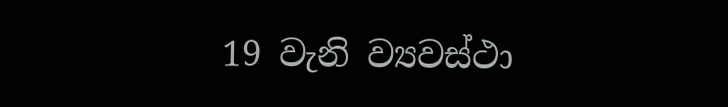19 වැනි ව්‍යවස්ථා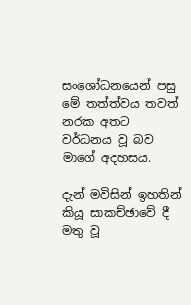සංශෝධනයෙන් පසු මේ තත්ත්වය තවත් නරක අතට වර්ධනය වූ බව මාගේ අදහසය.

දැන් මවිසින් ඉහතින් කියූ සාකච්ඡාවේ දී මතු වූ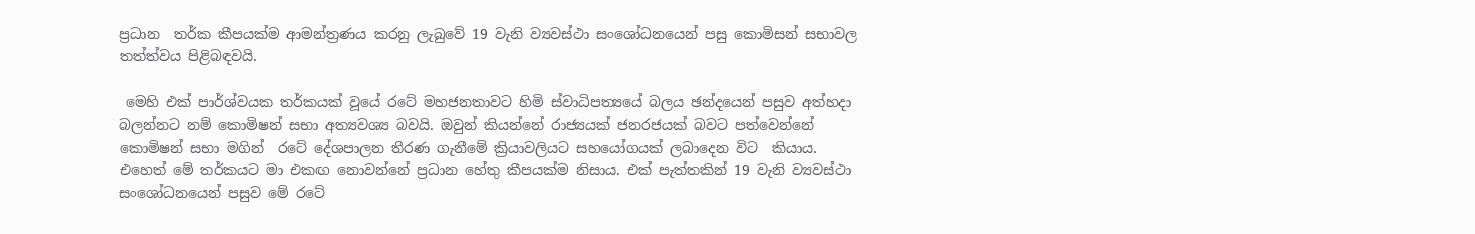ප්‍රධාන  තර්ක කීපයක්ම ආමන්ත්‍රණය කරනු ලැබුවේ 19 වැනි ව්‍යවස්ථා සංශෝධනයෙන් පසු කොමිසන් සභාවල තත්ත්වය පිළිබඳවයි.

 මෙහි එක් පාර්ශ්වයක තර්කයක් වූයේ රටේ මහජනතාවට හිමි ස්වාධිපත්‍යයේ බලය ඡන්දයෙන් පසුව අත්හදා බලන්නට නම් කොමිෂන් සභා අත්‍යවශ්‍ය බවයි. ඔවුන් කියන්නේ රාජ්‍යයක් ජනරජයක් බවට පත්වෙන්නේ කොමිෂන් සභා මගින්  රටේ දේශපාලන තීරණ ගැනීමේ ක්‍රියාවලියට සහයෝගයක් ලබාදෙන විට  කියාය. එහෙත් මේ තර්කයට මා එකඟ නොවන්නේ ප්‍රධාන හේතු කීපයක්ම නිසාය. එක් පැත්තකින් 19 වැනි ව්‍යවස්ථා සංශෝධනයෙන් පසුව මේ රටේ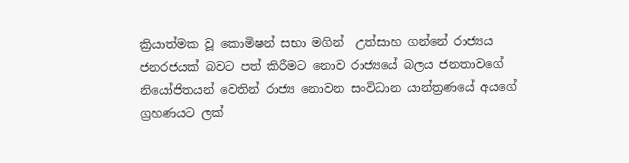ක්‍රියාත්මක වූ කොමිෂන් සභා මගින්  උත්සාහ ගන්නේ රාජ්‍යය ජනරජයක් බවට පත් කිරීමට නොව රාජ්‍යයේ බලය ජනතාවගේ නියෝජිතයන් වෙතින් රාජ්‍ය නොවන සංවිධාන යාන්ත්‍රණයේ අයගේ ග්‍රහණයට ලක්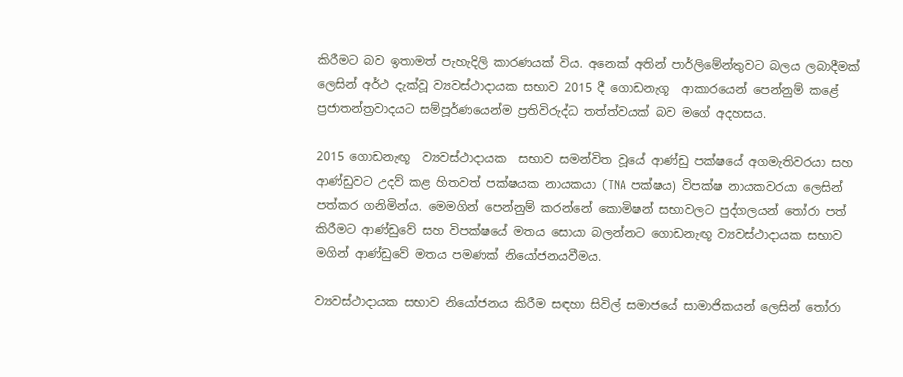කිරීමට බව ඉතාමත් පැහැදිලි කාරණයක් විය. අනෙක් අතින් පාර්ලිමේන්තුවට බලය ලබාදීමක් ලෙසින් අර්ථ දැක්වූ ව්‍යවස්ථාදායක සභාව 2015 දී ගොඩනැගූ  ආකාරයෙන් පෙන්නුම් කළේ ප්‍රජාතන්ත්‍රවාදයට සම්පූර්ණයෙන්ම ප්‍රතිවිරුද්ධ තත්ත්වයක් බව මගේ අදහසය.

2015 ගොඩනැඟූ  ව්‍යවස්ථාදායක  සභාව සමන්විත වූයේ ආණ්ඩු පක්ෂයේ අගමැතිවරයා සහ ආණ්ඩුවට උදව් කළ හිතවත් පක්ෂයක නායකයා (TNA පක්ෂය) විපක්ෂ නායකවරයා ලෙසින් පත්කර ගනිමින්ය. මෙමගින් පෙන්නුම් කරන්නේ කොමිෂන් සභාවලට පුද්ගලයන් තෝරා පත් කිරීමට ආණ්ඩුවේ සහ විපක්ෂයේ මතය සොයා බලන්නට ගොඩනැඟූ ව්‍යවස්ථාදායක සභාව මගින් ආණ්ඩුවේ මතය පමණක් නියෝජනයවීමය.

ව්‍යවස්ථාදායක සභාව නියෝජනය කිරීම සඳහා සිවිල් සමාජයේ සාමාජිකයන් ලෙසින් තෝරා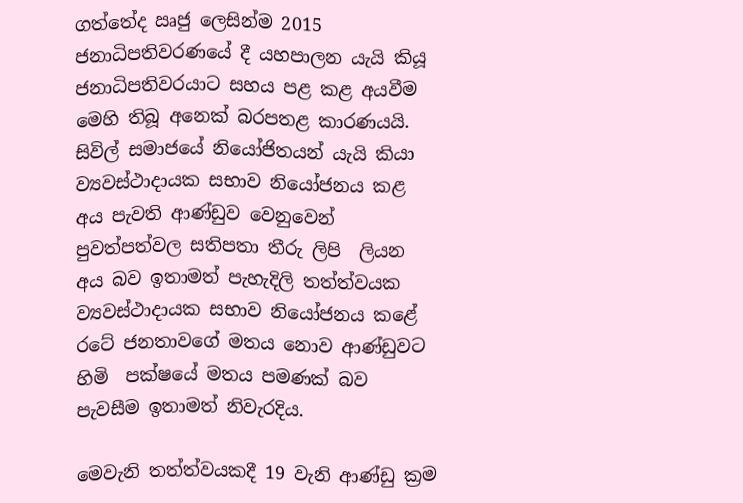ගත්තේද ඍජු ලෙසින්ම 2015 ජනාධිපතිවරණයේ දී යහපාලන යැයි කියූ ජනාධිපතිවරයාට සහය පළ කළ අයවීම මෙහි තිබූ අනෙක් බරපතළ කාරණයයි. සිවිල් සමාජයේ නියෝජිතයන් යැයි කියා ව්‍යවස්ථාදායක සභාව නියෝජනය කළ අය පැවති ආණ්ඩුව වෙනුවෙන් පුවත්පත්වල සතිපතා තීරු ලිපි  ලියන අය බව ඉතාමත් පැහැදිලි තත්ත්වයක ව්‍යවස්ථාදායක සභාව නියෝජනය කළේ රටේ ජනතාවගේ මතය නොව ආණ්ඩුවට හිමි  පක්ෂයේ මතය පමණක් බව පැවසීම ඉතාමත් නිවැරදිය.

මෙවැනි තත්ත්වයකදී 19 වැනි ආණ්ඩු ක්‍රම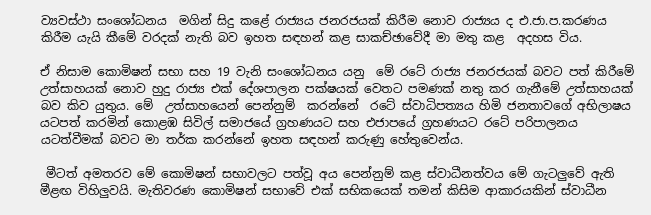ව්‍යවස්ථා සංශෝධනය  මගින් සිදු කළේ රාජ්‍යය ජනරජයක් කිරීම නොව රාජ්‍යය ද එ.ජා.ප.කරණය කිරීම යැයි කීමේ වරදක් නැති බව ඉහත සඳහන් කළ සාකච්ඡාවේදී මා මතු කළ  අදහස විය.

ඒ නිසාම කොමිෂන් සභා සහ 19 වැනි සංශෝධනය යනු  මේ රටේ රාජ්‍ය ජනරජයක් බවට පත් කිරීමේ උත්සාහයක් නොව හුදු රාජ්‍ය එක් දේශපාලන පක්ෂයක් වෙතට පමණක් නතු කර ගැනීමේ උත්සාහයක්  බව කිව යුතුය. මේ  උත්සාහයෙන් පෙන්නුම්  කරන්නේ  රටේ ස්වාධිපත්‍යය හිමි ජනතාවගේ අභිලාෂය යටපත් කරමින් කොළඹ සිවිල් සමාජයේ ග්‍රහණයට සහ එජාපයේ ග්‍රහණයට රටේ පරිපාලනය  යටත්වීමක් බවට මා තර්ක කරන්නේ ඉහත සඳහන් කරුණු හේතුවෙන්ය.

 මීටත් අමතරව මේ කොමිෂන් සභාවලට පත්වූ අය පෙන්නුම් කළ ස්වාධීනත්වය මේ ගැටලුවේ ඇති මීළඟ විහිලුවයි. මැතිවරණ කොමිෂන් සභාවේ එක් සභිකයෙක් තමන් කිසිම ආකාරයකින් ස්වාධීන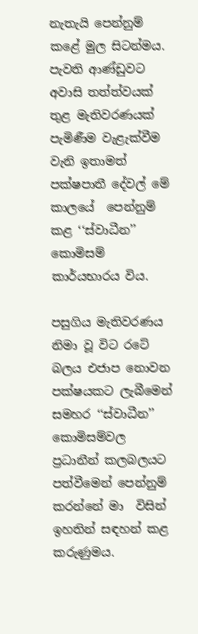නැතැයි පෙන්නුම්  කළේ මුල සිටන්මය. පැවති ආණ්ඩුවට අවාසි තත්ත්වයක් තුළ මැතිවරණයක් පැමිණීම වැළැක්වීම වැනි ඉතාමත් පක්ෂපාතී දේවල් මේ කාලයේ  පෙන්නුම් කළ ‘‘ස්වාධීන’’ කොමිසම් කාර්යභාරය විය.

පසුගිය මැතිවරණය නිමා වූ විට රටේ බලය එජාප නොවන පක්ෂයකට ලැබීමෙන් සමහර ‘‘ස්වාධීන’’ කොමිසම්වල ප්‍රධානීන් කලබලයට පත්වීමෙන් පෙන්නුම් කරන්නේ මා  විසින් ඉහතින් සඳහන් කළ කරුණුමය.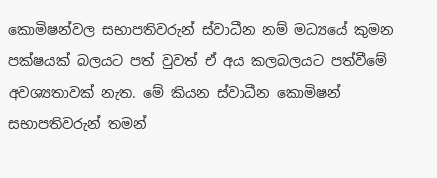කොමිෂන්වල සභාපතිවරුන් ස්වාධීන නම් මධ්‍යයේ කුමන පක්ෂයක් බලයට පත් වුවත් ඒ අය කලබලයට පත්වීමේ අවශ්‍යතාවක් නැත. මේ කියන ස්වාධීන කොමිෂන් සභාපතිවරුන් තමන්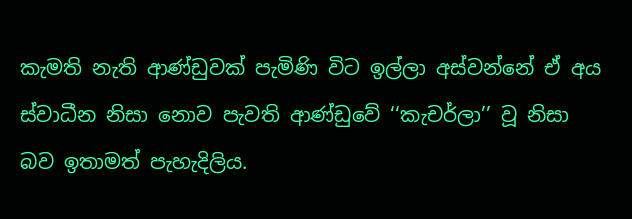කැමති නැති ආණ්ඩුවක් පැමිණි විට ඉල්ලා අස්වන්නේ ඒ අය ස්වාධීන නිසා නොව පැවති ආණ්ඩුවේ ‘‘කැචර්ලා’’ වූ නිසා බව ඉතාමත් පැහැදිලිය.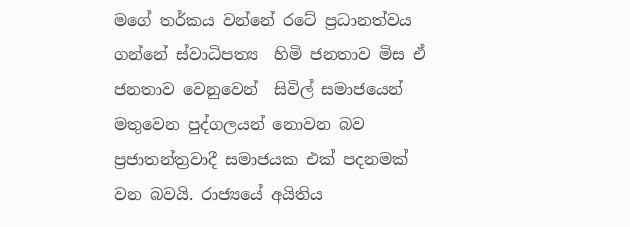මගේ තර්කය වන්නේ රටේ ප්‍රධානත්වය ගන්නේ ස්වාධිපත්‍ය  හිමි ජනතාව මිස ඒ ජනතාව වෙනුවෙන්  සිවිල් සමාජයෙන් මතුවෙන පුද්ගලයන් නොවන බව ප්‍රජාතන්ත්‍රවාදී සමාජයක එක් පදනමක් වන බවයි. රාජ්‍යයේ අයිතිය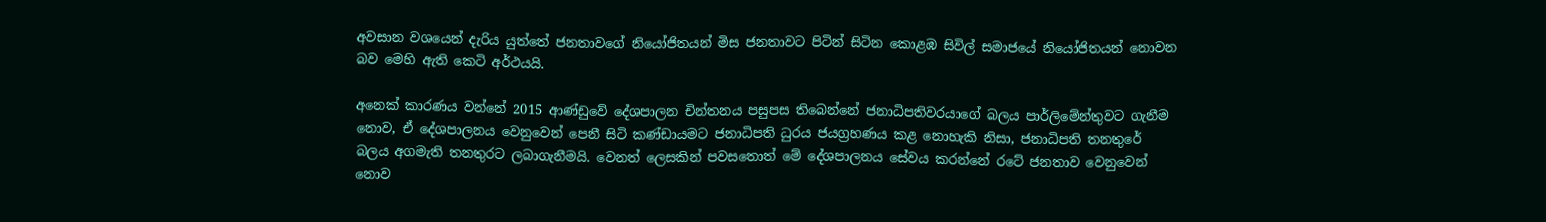අවසාන වශයෙන් දැරිය යුත්තේ ජනතාවගේ නියෝජිතයන් මිස ජනතාවට පිටින් සිටින කොළඹ සිවිල් සමාජයේ නියෝජිතයන් නොවන බව මෙහි ඇති කෙටි අර්ථයයි.

අනෙක් කාරණය වන්නේ 2015 ආණ්ඩුවේ දේශපාලන චින්තනය පසුපස තිබෙන්නේ ජනාධිපතිවරයාගේ බලය පාර්ලිමේන්තුවට ගැනීම නොව, ඒ දේශපාලනය වෙනුවෙන් පෙනී සිටි කණ්ඩායමට ජනාධිපති ධුරය ජයග්‍රහණය කළ නොහැකි නිසා, ජනාධිපති තනතුරේ  බලය අගමැති තනතුරට ලබාගැනීමයි. වෙනත් ලෙසකින් පවසතොත් මේ දේශපාලනය සේවය කරන්නේ රටේ ජනතාව වෙනුවෙන් නොව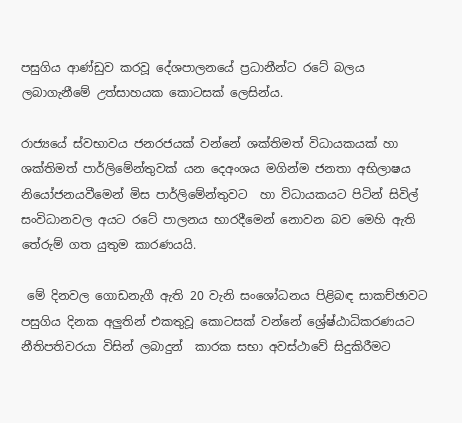පසුගිය ආණ්ඩුව කරවූ දේශපාලනයේ ප්‍රධානීන්ට රටේ බලය ලබාගැනීමේ උත්සාහයක කොටසක් ලෙසින්ය.

රාජ්‍යයේ ස්වභාවය ජනරජයක් වන්නේ ශක්තිමත් විධායකයක් හා ශක්තිමත් පාර්ලිමේන්තුවක් යන දෙඅංශය මගින්ම ජනතා අභිලාෂය නියෝජනයවීමෙන් මිස පාර්ලිමේන්තුවට  හා විධායකයට පිටින් සිවිල් සංවිධානවල අයට රටේ පාලනය භාරදීමෙන් නොවන බව මෙහි ඇති තේරුම් ගත යුතුම කාරණයයි.

 මේ දිනවල ගොඩනැගී ඇති 20 වැනි සංශෝධනය පිළිබඳ සාකච්ඡාවට පසුගිය දිනක අලුතින් එකතුවූ කොටසක් වන්නේ ශ්‍රේෂ්ඨාධිකරණයට නීතිපතිවරයා විසින් ලබාදුන්  කාරක සභා අවස්ථාවේ සිදුකිරීමට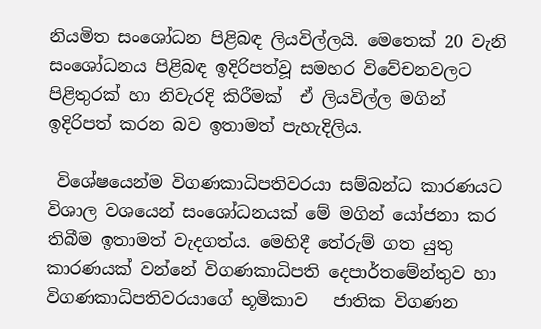නියමිත සංශෝධන පිළිබඳ ලියවිල්ලයි. මෙතෙක් 20 වැනි සංශෝධනය පිළිබඳ ඉදිරිපත්වූ සමහර විවේචනවලට පිළිතුරක් හා නිවැරදි කිරීමක්  ඒ ලියවිල්ල මගින් ඉදිරිපත් කරන බව ඉතාමත් පැහැදිලිය.

 විශේෂයෙන්ම විගණකාධිපතිවරයා සම්බන්ධ කාරණයට විශාල වශයෙන් සංශෝධනයක් මේ මගින් යෝජනා කර තිබීම ඉතාමත් වැදගත්ය. මෙහිදී තේරුම් ගත යුතු  කාරණයක් වන්නේ විගණකාධිපති දෙපාර්තමේන්තුව හා විගණකාධිපතිවරයාගේ භූමිකාව   ජාතික විගණන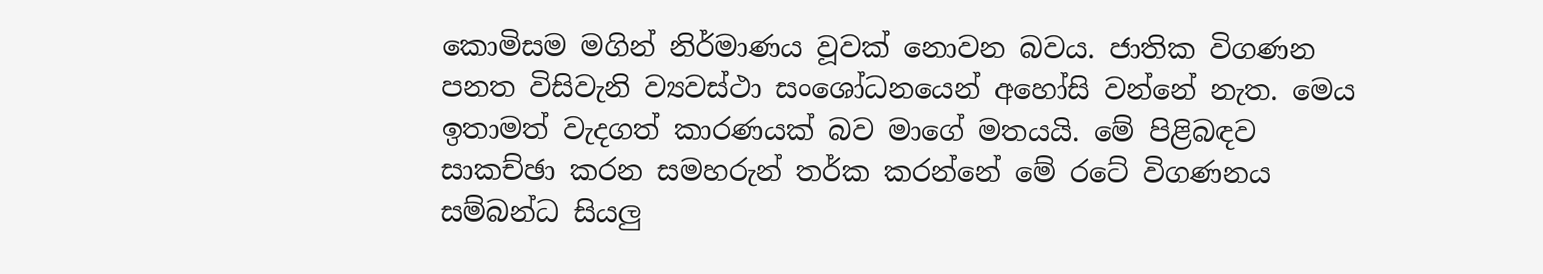කොමිසම මගින් නිර්මාණය වූවක් නොවන බවය. ජාතික විගණන පනත විසිවැනි ව්‍යවස්ථා සංශෝධනයෙන් අහෝසි වන්නේ නැත. මෙය  ඉතාමත් වැදගත් කාරණයක් බව මාගේ මතයයි. මේ පිළිබඳව සාකච්ඡා කරන සමහරුන් තර්ක කරන්නේ මේ රටේ විගණනය සම්බන්ධ සියලු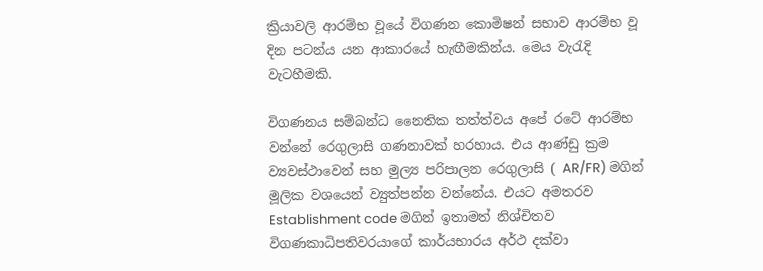ක්‍රියාවලි ආරම්භ වූයේ විගණන කොමිෂන් සභාව ආරම්භ වූ දින පටන්ය යන ආකාරයේ හැඟීමකින්ය. මෙය වැරැදි වැටහීමකි.

විගණනය සම්බන්ධ නෛතික තත්ත්වය අපේ රටේ ආරම්භ වන්නේ රෙගුලාසි ගණනාවක් හරහාය. එය ආණ්ඩු ක්‍රම ව්‍යවස්ථාවෙන් සහ මුල්‍ය පරිපාලන රෙගුලාසි ( AR/FR) මගින් මූලික වශයෙන් ව්‍යුත්පන්න වන්නේය. එයට අමතරව Establishment code මගින් ඉතාමත් නිශ්චිතව විගණකාධිපතිවරයාගේ කාර්යභාරය අර්ථ දක්වා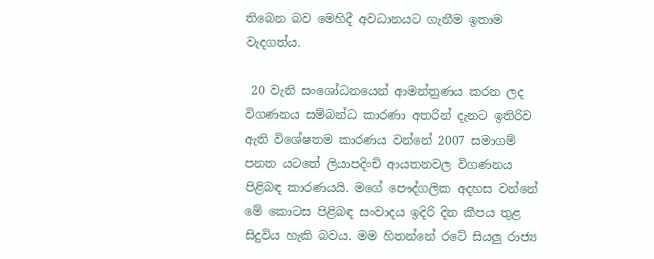තිබෙන බව මෙහිදී අවධානයට ගැනීම ඉතාම වැදගත්ය.

 20 වැනි සංශෝධනයෙන් ආමන්ත්‍රණය කරන ලද විගණනය සම්බන්ධ කාරණා අතරින් දැනට ඉතිරිව ඇති විශේෂතම කාරණය වන්නේ 2007 සමාගම් පනත යටතේ ලියාපදිංචි ආයතනවල විගණනය පිළිබඳ කාරණයයි. මගේ පෞද්ගලික අදහස වන්නේ මේ කොටස පිළිබඳ සංවාදය ඉදිරි දින කීපය තුළ සිදුවිය හැකි බවය. මම හිතන්නේ රටේ සියලු රාජ්‍ය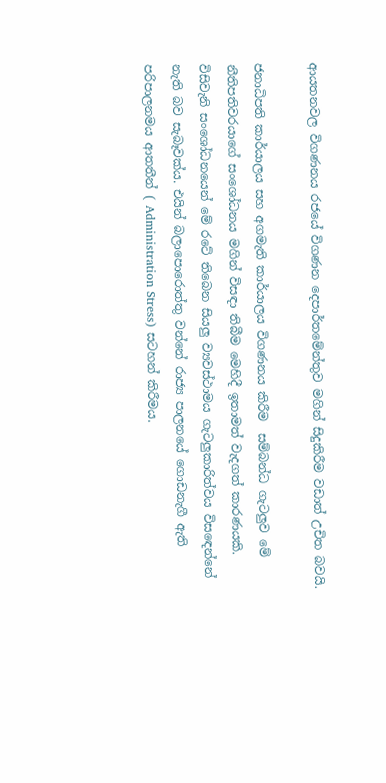ආයතනවල විගණනය රජයේ විගණන දෙපාර්තමේන්තුව මගින් සිදුකිරීම වඩාත් උචිත බවයි.

ජනාධිපති කාර්යාලය සහ අගමැති කාර්යාලය විගණනය කිරීම  සම්බන්ධ ගැටලුව මේ නීතිපතිවරයාගේ සංශෝධනය මගින් විසඳා තිබීම මෙහිදී ඉතාමත් වැදගත් කාරණයකි. විසිවැනි සංශෝධනයෙන් මේ රටේ තිබෙන සියලු ව්‍යවස්ථාමය ගැටලුකාරිත්වය විසඳෙන්නේ නැති බව සැබෑවක්ය. එයින් බලාපොරොත්තු වන්නේ රාජ්‍ය පාලනයේ ගොඩනැගී ඇති පරිපාලනමය ආතතීන් ( Administration Stress) සටහන් කිරීමය.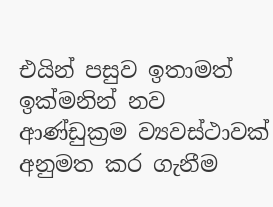එයින් පසුව ඉතාමත් ඉක්මනින් නව ආණ්ඩුක්‍රම ව්‍යවස්ථාවක් අනුමත කර ගැනීම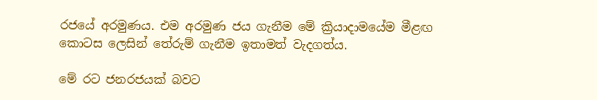රජයේ අරමුණය. එම අරමුණ ජය ගැනීම මේ ක්‍රියාදාමයේම මීළඟ කොටස ලෙසින් තේරුම් ගැනීම ඉතාමත් වැදගත්ය.

මේ රට ජනරජයක් බවට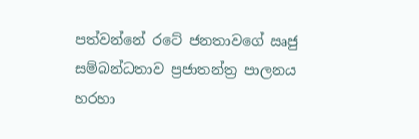පත්වන්නේ රටේ ජනතාවගේ ඍජු සම්බන්ධතාව ප්‍රජාතන්ත්‍ර පාලනය හරහා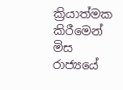ක්‍රියාත්මක කිරීමෙන් මිස රාජ්‍යයේ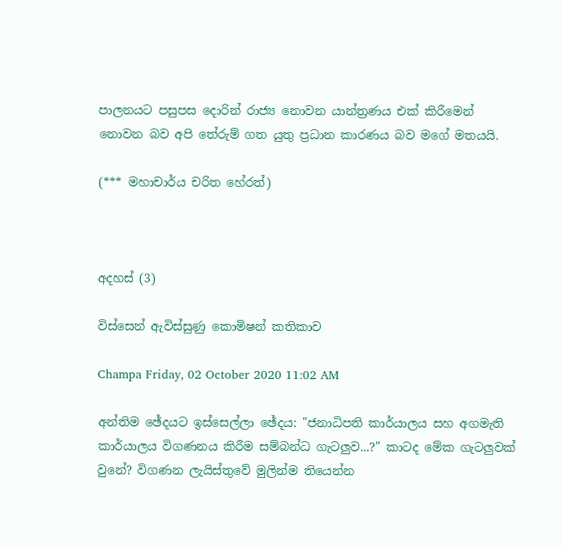පාලනයට පසුපස දොරින් රාජ්‍ය නොවන යාන්ත්‍රණය එක් කිරීමෙන් නොවන බව අපි තේරුම් ගත යුතු ප්‍රධාන කාරණය බව මගේ මතයයි.

(*** මහාචාර්ය චරිත හේරත්)



අදහස් (3)

විස්සෙන් ඇවිස්සුණු කොමිෂන් කතිකාව

Champa Friday, 02 October 2020 11:02 AM

අන්තිම ඡේදයට ඉස්සෙල්ලා ඡේදය: "ජනාධිපති කාර්යාලය සහ අගමැති කාර්යාලය විගණනය කිරීම සම්බන්ධ ගැටලුව...?" කාටද මේක ගැටලුවක් වුනේ? විගණන ලැයිස්තුවේ මුලින්ම තියෙන්න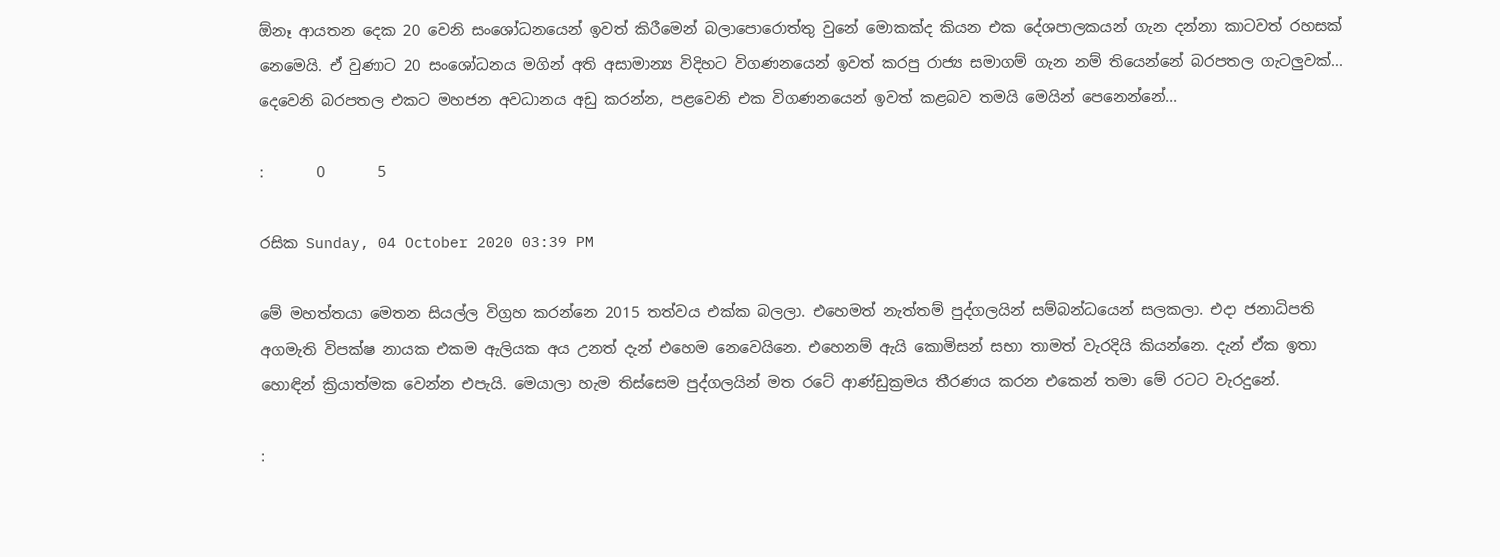ඕනෑ ආයතන දෙක 20 වෙනි සංශෝධනයෙන් ඉවත් කිරීමෙන් බලාපොරොත්තු වුනේ මොකක්ද කියන එක දේශපාලකයන් ගැන දන්නා කාටවත් රහසක් නෙමෙයි. ඒ වුණාට 20 සංශෝධනය මගින් අති අසාමාන්‍ය විදිහට විගණනයෙන් ඉවත් කරපු රාජ්‍ය සමාගම් ගැන නම් තියෙන්නේ බරපතල ගැටලුවක්... දෙවෙනි බරපතල එකට මහජන අවධානය අඩු කරන්න, පළවෙනි එක විගණනයෙන් ඉවත් කළබව තමයි මෙයින් පෙනෙන්නේ...

:       0       5

රසික Sunday, 04 October 2020 03:39 PM

මේ මහත්තයා මෙතන සියල්ල විග්‍රහ කරන්නෙ 2015 තත්වය එක්ක බලලා. එහෙමත් නැත්තම් පුද්ගලයින් සම්බන්ධයෙන් සලකලා. එදා ජනාධිපති අගමැති විපක්ෂ නායක එකම ඇලියක අය උනත් දැන් එහෙම නෙවෙයිනෙ. එහෙනම් ඇයි කොමිසන් සභා තාමත් වැරදියි කියන්නෙ. දැන් ඒක ඉතා හොඳින් ක්‍රියාත්මක වෙන්න එපැයි. මෙයාලා හැම තිස්සෙම පුද්ගලයින් මත රටේ ආණ්ඩුක්‍රමය තීරණය කරන එකෙන් තමා මේ රටට වැරදුනේ.

: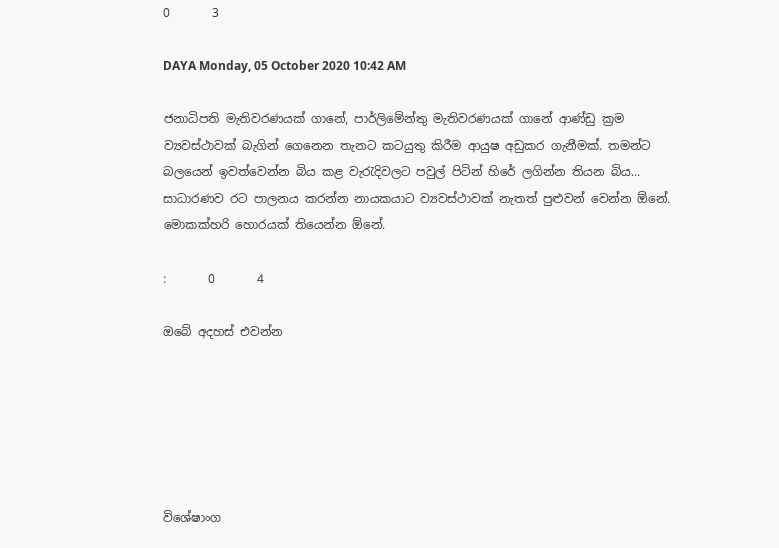0       3

DAYA Monday, 05 October 2020 10:42 AM

ජනාධිපති මැතිවරණයක් ගානේ, පාර්ලිමේන්තු මැතිවරණයක් ගානේ ආණ්ඩු ක්‍රම ව්‍යවස්ථාවක් බැගින් ගෙනෙන තැනට කටයුතු කිරීම ආයුෂ අඩුකර ගැනීමක්. තමන්ට බලයෙන් ඉවත්වෙන්න බිය කළ වැරැදිවලට පවුල් පිටින් හිරේ ලගින්න තියන බිය... සාධාරණව රට පාලනය කරන්න නායකයාට ව්‍යවස්ථාවක් නැතත් පුළුවන් වෙන්න ඕනේ. මොකක්හරි හොරයක් තියෙන්න ඕනේ.

:       0       4

ඔබේ අදහස් එවන්න






විශේෂාංග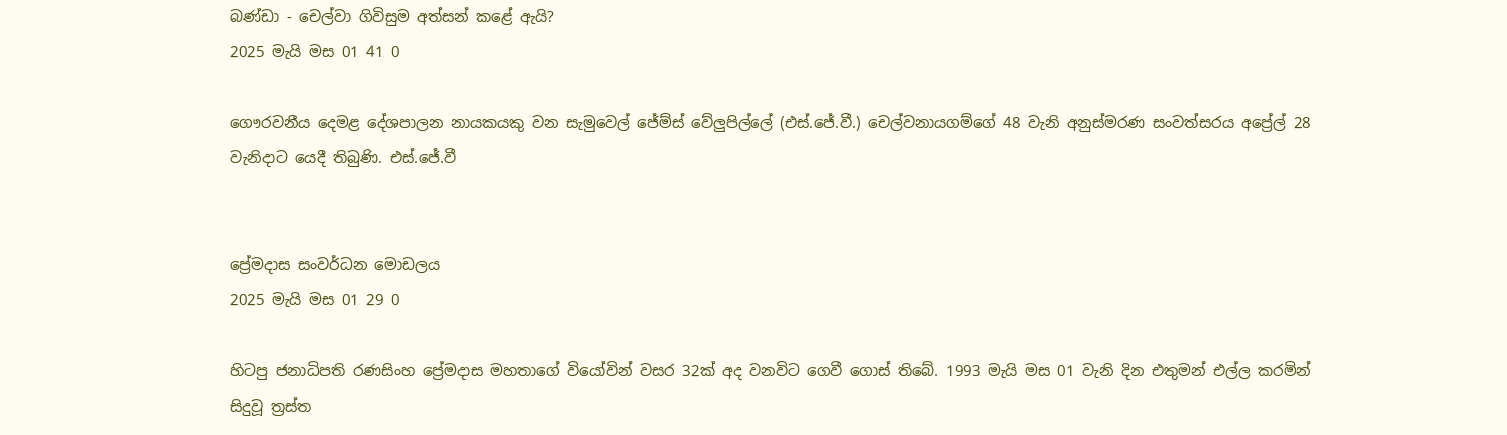බණ්ඩා - චෙල්වා ගිවිසුම අත්සන් කළේ ඇයි?
2025 මැයි මස 01 41 0

ගෞරවනීය දෙමළ දේශපාලන නායකයකු වන සැමුවෙල් ජේම්ස් වේලුපිල්ලේ (එස්.ජේ.වී.) චෙල්වනායගම්ගේ 48 වැනි අනුස්මරණ සංවත්සරය අප්‍රේල් 28 වැනිදාට යෙදී තිබුණි. එස්.ජේ.වී


ප්‍රේමදාස සංවර්ධන මොඩලය
2025 මැයි මස 01 29 0

හිටපු ජනාධිපති රණසිංහ ප්‍රේමදාස මහතාගේ වියෝවින් වසර 32ක් අද වනවිට ගෙවී ගොස් තිබේ. 1993 මැයි මස 01 වැනි දින එතුමන් එල්ල කරමින් සිදුවූ ත්‍රස්ත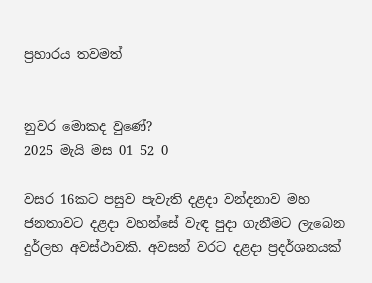ප්‍රහාරය තවමත්


නුවර මොකද වුණේ?
2025 මැයි මස 01 52 0

වසර 16කට පසුව පැවැති දළදා වන්දනාව මහ ජනතාවට දළදා වහන්සේ වැඳ පුදා ගැනීමට ලැබෙන දුර්ලභ අවස්ථාවකි. අවසන් වරට දළදා ප්‍රදර්ශනයක්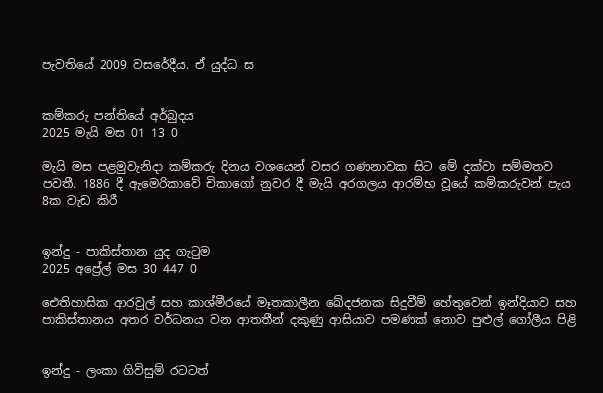පැවතියේ 2009 වසරේදීය. ඒ යුද්ධ ස


කම්කරු පන්තියේ අර්බුදය
2025 මැයි මස 01 13 0

මැයි මස පළමුවැනිදා කම්කරු දිනය වශයෙන් වසර ගණනාවක සිට මේ දක්වා සම්මතව පවතී. 1886 දී ඇමෙරිකාවේ චිකාගෝ නුවර දී මැයි අරගලය ආරම්භ වූයේ කම්කරුවන් පැය 8ක වැඩ කිරී


ඉන්දු - පාකිස්තාන යුද ගැටුම
2025 අප්‍රේල් මස 30 447 0

ඓතිහාසික ආරවුල් සහ කාශ්මීරයේ මෑතකාලීන ඛේදජනක සිදුවීම් හේතුවෙන් ඉන්දියාව සහ පාකිස්තානය අතර වර්ධනය වන ආතතීන් දකුණු ආසියාව පමණක් නොව පුළුල් ගෝලීය පිළි


ඉන්දු - ලංකා ගිවිසුම් රටටත්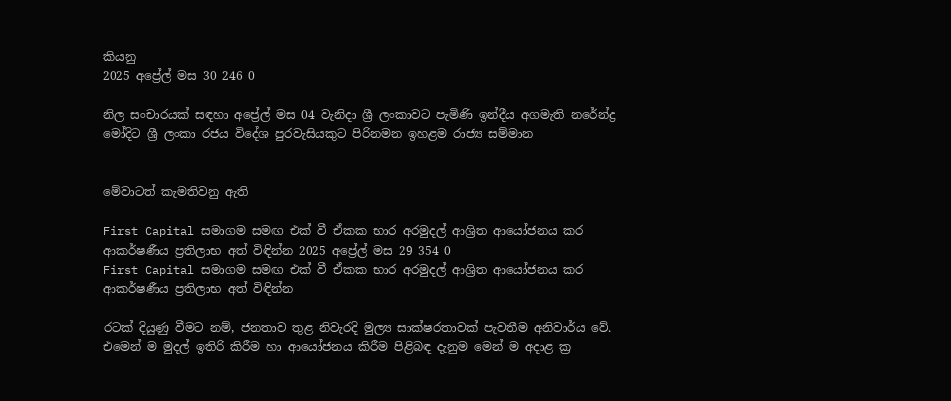කියනු
2025 අප්‍රේල් මස 30 246 0

නිල සංචාරයක් සඳහා අප්‍රේල් මස 04 වැනිදා ශ්‍රී ලංකාවට පැමිණි ඉන්දීය අගමැති නරේන්ද්‍ර මෝදිට ශ්‍රී ලංකා රජය විදේශ පුරවැසියකුට පිරිනමන ඉහළම රාජ්‍ය සම්මාන


මේවාටත් කැමතිවනු ඇති

First Capital සමාගම සමඟ එක් වී ඒකක භාර අරමුදල් ආශ්‍රිත ආයෝජනය කර ආකර්ෂණීය ප්‍රතිලාභ අත් විඳින්න 2025 අප්‍රේල් මස 29 354 0
First Capital සමාගම සමඟ එක් වී ඒකක භාර අරමුදල් ආශ්‍රිත ආයෝජනය කර ආකර්ෂණීය ප්‍රතිලාභ අත් විඳින්න

රටක් දියුණු වීමට නම්, ජනතාව තුළ නිවැරදි මුල්‍ය සාක්ෂරතාවක් පැවතීම අනිවාර්ය වේ. එමෙන් ම මුදල් ඉතිරි කිරීම හා ආයෝජනය කිරීම පිළිබඳ දැනුම මෙන් ම අදාළ ක්‍ර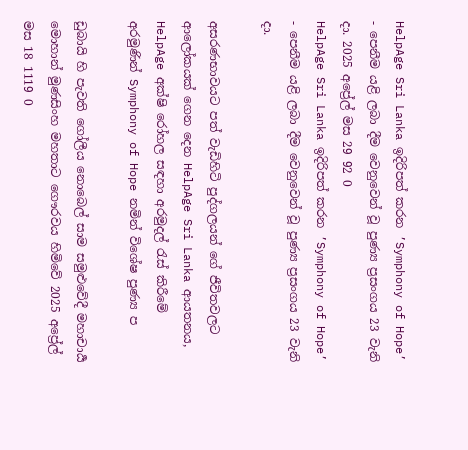HelpAge Sri Lanka ඉදිරිපත් කරන ’Symphony of Hope’  - පෙනීම යළි ලබා දීම වෙනුවෙන් වූ පුණ්‍ය ප්‍රසංගය 23 වැනි දා. 2025 අප්‍රේල් මස 29 92 0
HelpAge Sri Lanka ඉදිරිපත් කරන ’Symphony of Hope’  - පෙනීම යළි ලබා දීම වෙනුවෙන් වූ පුණ්‍ය ප්‍රසංගය 23 වැනි දා.

අසරණභාවයට පත් වැඩිහිටි පුද්ගලයන් ගේ ජීවිතවලට ආලෝකයක් ගෙන දෙන HelpAge Sri Lanka ආයතනය, HelpAge අක්ෂි රෝහල සඳහා අරමුදල් රැස් කිරීමේ අරමුණින් Symphony of Hope නමින් විශේෂ පුණ්‍ය ප

ඩුබායි හි පැවති ගෝලීය නොබෙල් සාම සමුළුවේදී මහාචාර්‍ය මොහාන් මුණසිංහ මහතාට ගෞරවය හිමිවේ 2025 අප්‍රේල් මස 18 1119 0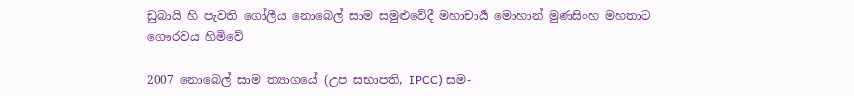ඩුබායි හි පැවති ගෝලීය නොබෙල් සාම සමුළුවේදී මහාචාර්‍ය මොහාන් මුණසිංහ මහතාට ගෞරවය හිමිවේ

2007 නොබෙල් සාම ත්‍යාගයේ (උප සභාපති, IPCC) සම-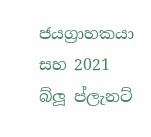ජයග්‍රාහකයා සහ 2021 බ්ලූ ප්ලැනට්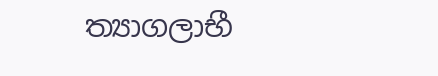ත්‍යාගලාභී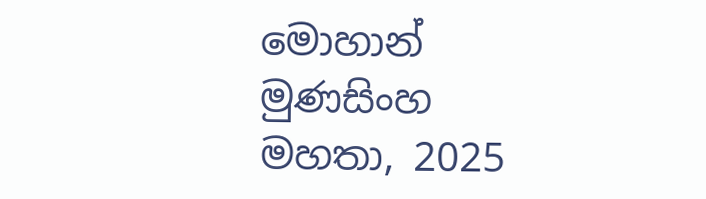මොහාන් මුණසිංහ මහතා, 2025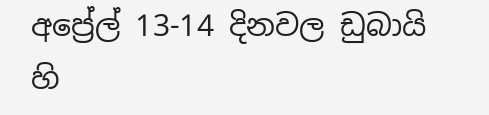අප්‍රේල් 13-14 දිනවල ඩුබායි හි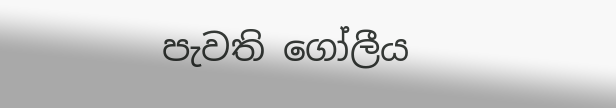පැවති ගෝලීය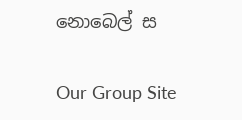නොබෙල් ස

Our Group Site